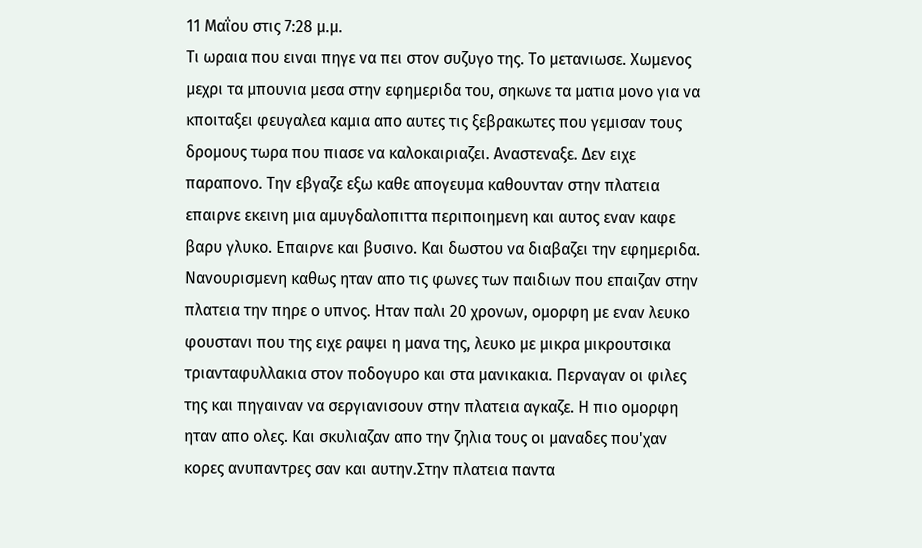11 Μαΐου στις 7:28 μ.μ.
Τι ωραια που ειναι πηγε να πει στον συζυγο της. Το μετανιωσε. Χωμενος μεχρι τα μπουνια μεσα στην εφημεριδα του, σηκωνε τα ματια μονο για να κποιταξει φευγαλεα καμια απο αυτες τις ξεβρακωτες που γεμισαν τους δρομους τωρα που πιασε να καλοκαιριαζει. Αναστεναξε. Δεν ειχε παραπονο. Την εβγαζε εξω καθε απογευμα καθουνταν στην πλατεια επαιρνε εκεινη μια αμυγδαλοπιττα περιποιημενη και αυτος εναν καφε βαρυ γλυκο. Επαιρνε και βυσινο. Και δωστου να διαβαζει την εφημεριδα. Νανουρισμενη καθως ηταν απο τις φωνες των παιδιων που επαιζαν στην πλατεια την πηρε ο υπνος. Ηταν παλι 20 χρονων, ομορφη με εναν λευκο φουστανι που της ειχε ραψει η μανα της, λευκο με μικρα μικρουτσικα τριανταφυλλακια στον ποδογυρο και στα μανικακια. Περναγαν οι φιλες της και πηγαιναν να σεργιανισουν στην πλατεια αγκαζε. Η πιο ομορφη ηταν απο ολες. Και σκυλιαζαν απο την ζηλια τους οι μαναδες που'χαν κορες ανυπαντρες σαν και αυτην.Στην πλατεια παντα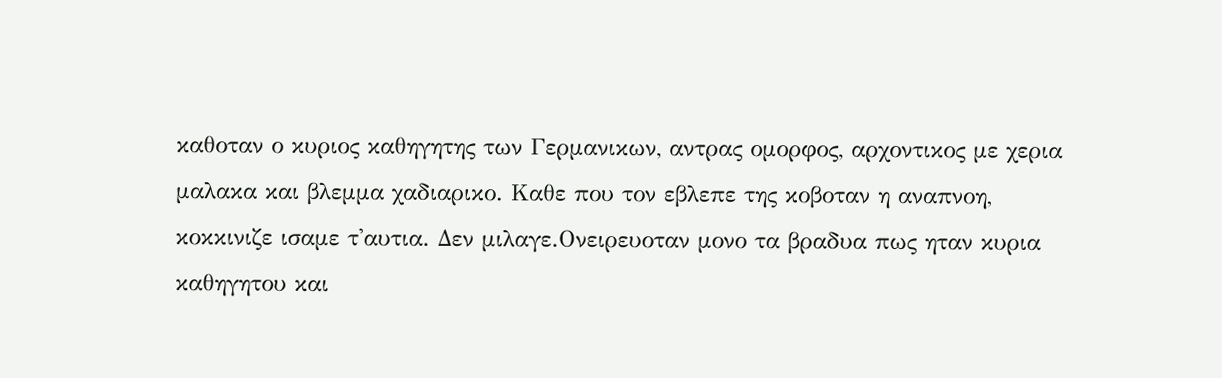καθοταν ο κυριος καθηγητης των Γερμανικων, αντρας ομορφος, αρχοντικος με χερια μαλακα και βλεμμα χαδιαρικο. Καθε που τον εβλεπε της κοβοταν η αναπνοη, κοκκινιζε ισαμε τ'αυτια. Δεν μιλαγε.Ονειρευοταν μονο τα βραδυα πως ηταν κυρια καθηγητου και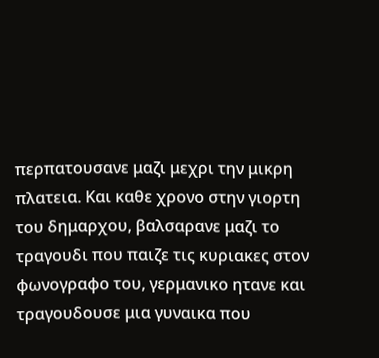περπατουσανε μαζι μεχρι την μικρη πλατεια. Και καθε χρονο στην γιορτη του δημαρχου, βαλσαρανε μαζι το τραγουδι που παιζε τις κυριακες στον φωνογραφο του, γερμανικο ητανε και τραγουδουσε μια γυναικα που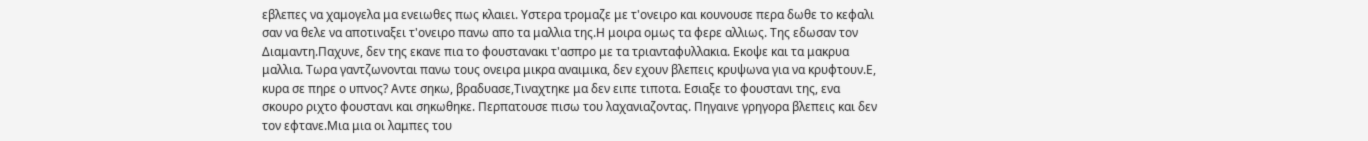εβλεπες να χαμογελα μα ενειωθες πως κλαιει. Υστερα τρομαζε με τ'ονειρο και κουνουσε περα δωθε το κεφαλι σαν να θελε να αποτιναξει τ'ονειρο πανω απο τα μαλλια της.Η μοιρα ομως τα φερε αλλιως. Της εδωσαν τον Διαμαντη.Παχυνε, δεν της εκανε πια το φουστανακι τ'ασπρο με τα τριανταφυλλακια. Εκοψε και τα μακρυα μαλλια. Τωρα γαντζωνονται πανω τους ονειρα μικρα αναιμικα, δεν εχουν βλεπεις κρυψωνα για να κρυφτουν.Ε, κυρα σε πηρε ο υπνος? Αντε σηκω, βραδυασε,Τιναχτηκε μα δεν ειπε τιποτα. Εσιαξε το φουστανι της, ενα σκουρο ριχτο φουστανι και σηκωθηκε. Περπατουσε πισω του λαχανιαζοντας. Πηγαινε γρηγορα βλεπεις και δεν τον εφτανε.Μια μια οι λαμπες του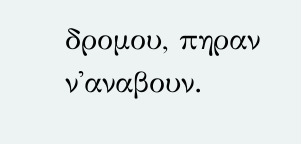δρομου, πηραν ν'αναβουν.